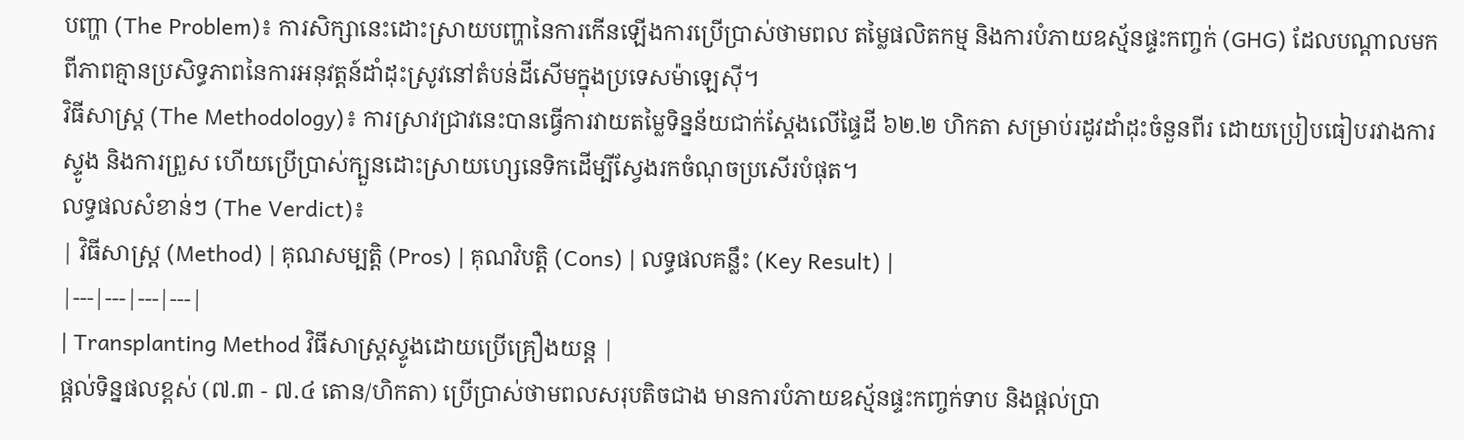បញ្ហា (The Problem)៖ ការសិក្សានេះដោះស្រាយបញ្ហានៃការកើនឡើងការប្រើប្រាស់ថាមពល តម្លៃផលិតកម្ម និងការបំភាយឧស្ម័នផ្ទះកញ្ចក់ (GHG) ដែលបណ្តាលមកពីភាពគ្មានប្រសិទ្ធភាពនៃការអនុវត្តន៍ដាំដុះស្រូវនៅតំបន់ដីសើមក្នុងប្រទេសម៉ាឡេស៊ី។
វិធីសាស្ត្រ (The Methodology)៖ ការស្រាវជ្រាវនេះបានធ្វើការវាយតម្លៃទិន្នន័យជាក់ស្តែងលើផ្ទៃដី ៦២.២ ហិកតា សម្រាប់រដូវដាំដុះចំនួនពីរ ដោយប្រៀបធៀបរវាងការស្ទូង និងការព្រួស ហើយប្រើប្រាស់ក្បួនដោះស្រាយហ្សេនេទិកដើម្បីស្វែងរកចំណុចប្រសើរបំផុត។
លទ្ធផលសំខាន់ៗ (The Verdict)៖
| វិធីសាស្ត្រ (Method) | គុណសម្បត្តិ (Pros) | គុណវិបត្តិ (Cons) | លទ្ធផលគន្លឹះ (Key Result) |
|---|---|---|---|
| Transplanting Method វិធីសាស្ត្រស្ទូងដោយប្រើគ្រឿងយន្ត |
ផ្តល់ទិន្នផលខ្ពស់ (៧.៣ - ៧.៤ តោន/ហិកតា) ប្រើប្រាស់ថាមពលសរុបតិចជាង មានការបំភាយឧស្ម័នផ្ទះកញ្ចក់ទាប និងផ្តល់ប្រា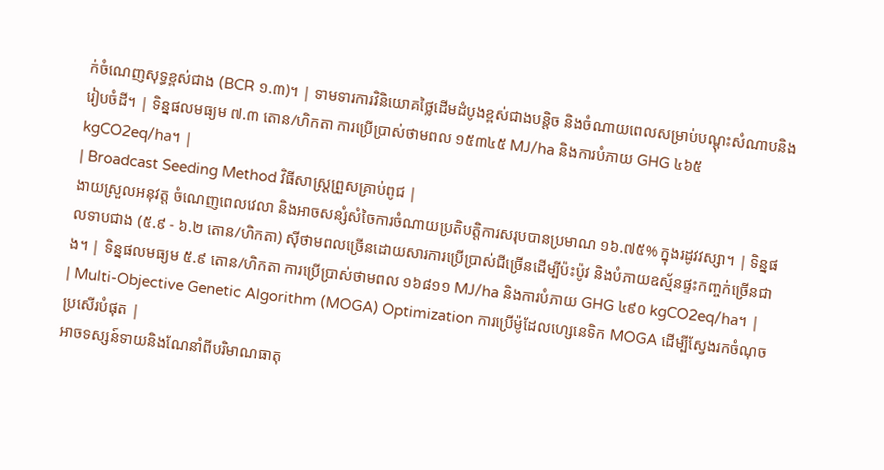ក់ចំណេញសុទ្ធខ្ពស់ជាង (BCR ១.៣)។ | ទាមទារការវិនិយោគថ្លៃដើមដំបូងខ្ពស់ជាងបន្តិច និងចំណាយពេលសម្រាប់បណ្តុះសំណាបនិងរៀបចំដី។ | ទិន្នផលមធ្យម ៧.៣ តោន/ហិកតា ការប្រើប្រាស់ថាមពល ១៥៣៤៥ MJ/ha និងការបំភាយ GHG ៤៦៥ kgCO2eq/ha។ |
| Broadcast Seeding Method វិធីសាស្ត្រព្រួសគ្រាប់ពូជ |
ងាយស្រួលអនុវត្ត ចំណេញពេលវេលា និងអាចសន្សំសំចៃការចំណាយប្រតិបត្តិការសរុបបានប្រមាណ ១៦.៧៥% ក្នុងរដូវវស្សា។ | ទិន្នផលទាបជាង (៥.៩ - ៦.២ តោន/ហិកតា) ស៊ីថាមពលច្រើនដោយសារការប្រើប្រាស់ជីច្រើនដើម្បីប៉ះប៉ូវ និងបំភាយឧស្ម័នផ្ទះកញ្ចក់ច្រើនជាង។ | ទិន្នផលមធ្យម ៥.៩ តោន/ហិកតា ការប្រើប្រាស់ថាមពល ១៦៨១១ MJ/ha និងការបំភាយ GHG ៤៩០ kgCO2eq/ha។ |
| Multi-Objective Genetic Algorithm (MOGA) Optimization ការប្រើម៉ូដែលហ្សេនេទិក MOGA ដើម្បីស្វែងរកចំណុចប្រសើរបំផុត |
អាចទស្សន៍ទាយនិងណែនាំពីបរិមាណធាតុ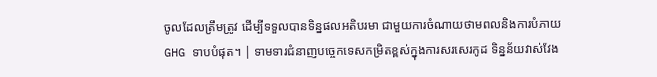ចូលដែលត្រឹមត្រូវ ដើម្បីទទួលបានទិន្នផលអតិបរមា ជាមួយការចំណាយថាមពលនិងការបំភាយ GHG ទាបបំផុត។ | ទាមទារជំនាញបច្ចេកទេសកម្រិតខ្ពស់ក្នុងការសរសេរកូដ ទិន្នន័យវាស់វែង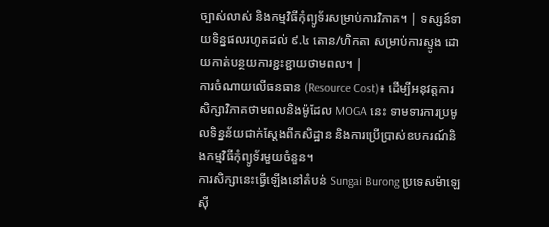ច្បាស់លាស់ និងកម្មវិធីកុំព្យូទ័រសម្រាប់ការវិភាគ។ | ទស្សន៍ទាយទិន្នផលរហូតដល់ ៩.៤ តោន/ហិកតា សម្រាប់ការស្ទូង ដោយកាត់បន្ថយការខ្ជះខ្ជាយថាមពល។ |
ការចំណាយលើធនធាន (Resource Cost)៖ ដើម្បីអនុវត្តការសិក្សាវិភាគថាមពលនិងម៉ូដែល MOGA នេះ ទាមទារការប្រមូលទិន្នន័យជាក់ស្តែងពីកសិដ្ឋាន និងការប្រើប្រាស់ឧបករណ៍និងកម្មវិធីកុំព្យូទ័រមួយចំនួន។
ការសិក្សានេះធ្វើឡើងនៅតំបន់ Sungai Burong ប្រទេសម៉ាឡេស៊ី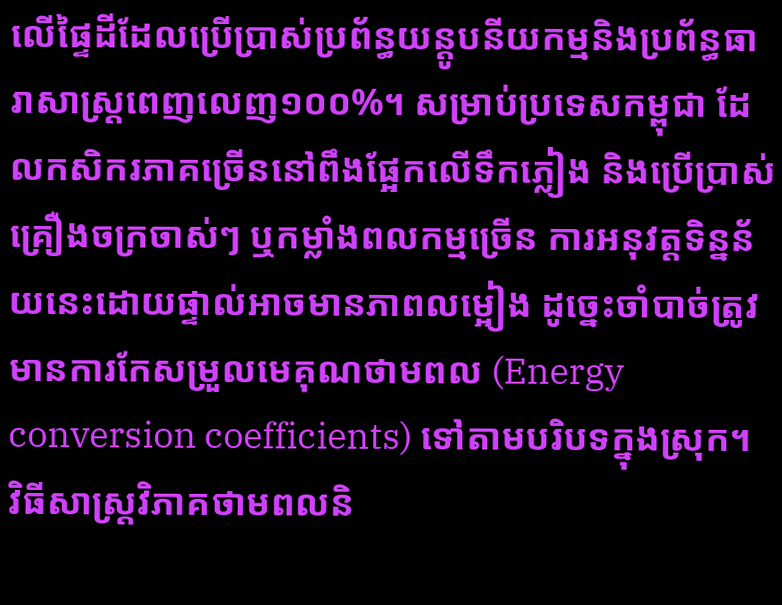លើផ្ទៃដីដែលប្រើប្រាស់ប្រព័ន្ធយន្តូបនីយកម្មនិងប្រព័ន្ធធារាសាស្ត្រពេញលេញ១០០%។ សម្រាប់ប្រទេសកម្ពុជា ដែលកសិករភាគច្រើននៅពឹងផ្អែកលើទឹកភ្លៀង និងប្រើប្រាស់គ្រឿងចក្រចាស់ៗ ឬកម្លាំងពលកម្មច្រើន ការអនុវត្តទិន្នន័យនេះដោយផ្ទាល់អាចមានភាពលម្អៀង ដូច្នេះចាំបាច់ត្រូវមានការកែសម្រួលមេគុណថាមពល (Energy conversion coefficients) ទៅតាមបរិបទក្នុងស្រុក។
វិធីសាស្ត្រវិភាគថាមពលនិ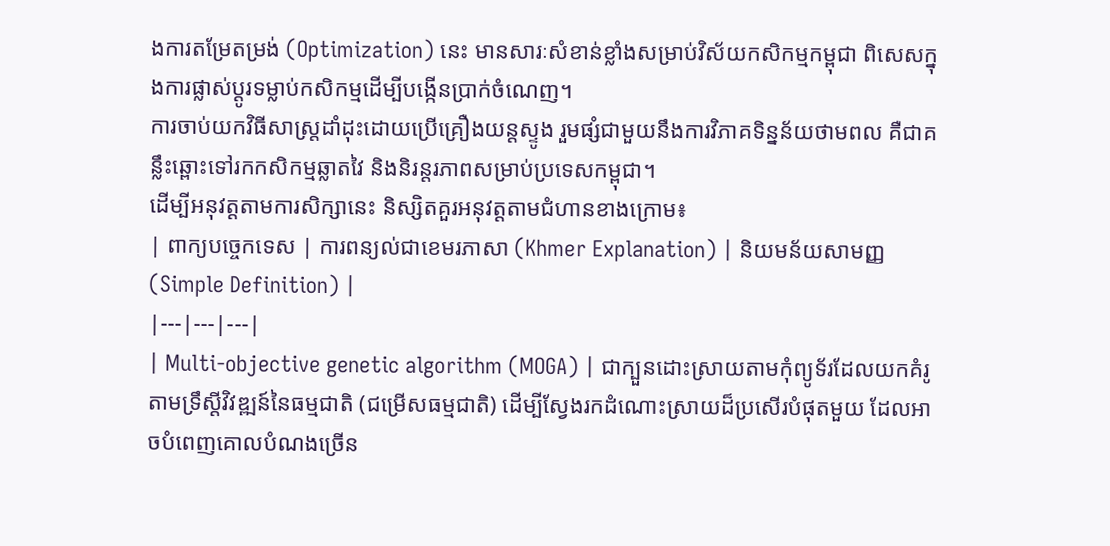ងការតម្រែតម្រង់ (Optimization) នេះ មានសារៈសំខាន់ខ្លាំងសម្រាប់វិស័យកសិកម្មកម្ពុជា ពិសេសក្នុងការផ្លាស់ប្តូរទម្លាប់កសិកម្មដើម្បីបង្កើនប្រាក់ចំណេញ។
ការចាប់យកវិធីសាស្ត្រដាំដុះដោយប្រើគ្រឿងយន្តស្ទូង រួមផ្សំជាមួយនឹងការវិភាគទិន្នន័យថាមពល គឺជាគន្លឹះឆ្ពោះទៅរកកសិកម្មឆ្លាតវៃ និងនិរន្តរភាពសម្រាប់ប្រទេសកម្ពុជា។
ដើម្បីអនុវត្តតាមការសិក្សានេះ និស្សិតគួរអនុវត្តតាមជំហានខាងក្រោម៖
| ពាក្យបច្ចេកទេស | ការពន្យល់ជាខេមរភាសា (Khmer Explanation) | និយមន័យសាមញ្ញ (Simple Definition) |
|---|---|---|
| Multi-objective genetic algorithm (MOGA) | ជាក្បួនដោះស្រាយតាមកុំព្យូទ័រដែលយកគំរូតាមទ្រឹស្ដីវិវឌ្ឍន៍នៃធម្មជាតិ (ជម្រើសធម្មជាតិ) ដើម្បីស្វែងរកដំណោះស្រាយដ៏ប្រសើរបំផុតមួយ ដែលអាចបំពេញគោលបំណងច្រើន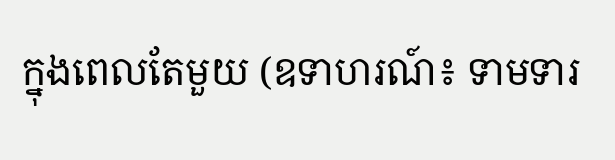ក្នុងពេលតែមួយ (ឧទាហរណ៍៖ ទាមទារ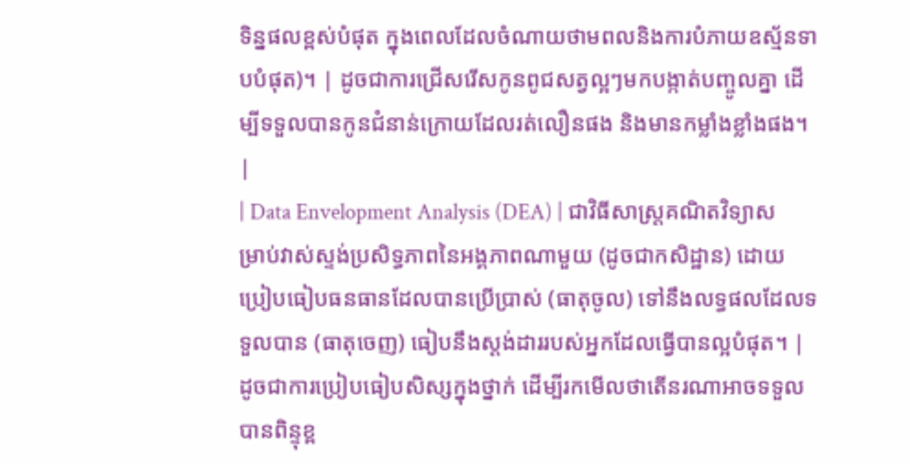ទិន្នផលខ្ពស់បំផុត ក្នុងពេលដែលចំណាយថាមពលនិងការបំភាយឧស្ម័នទាបបំផុត)។ | ដូចជាការជ្រើសរើសកូនពូជសត្វល្អៗមកបង្កាត់បញ្ចូលគ្នា ដើម្បីទទួលបានកូនជំនាន់ក្រោយដែលរត់លឿនផង និងមានកម្លាំងខ្លាំងផង។ |
| Data Envelopment Analysis (DEA) | ជាវិធីសាស្ត្រគណិតវិទ្យាសម្រាប់វាស់ស្ទង់ប្រសិទ្ធភាពនៃអង្គភាពណាមួយ (ដូចជាកសិដ្ឋាន) ដោយប្រៀបធៀបធនធានដែលបានប្រើប្រាស់ (ធាតុចូល) ទៅនឹងលទ្ធផលដែលទទួលបាន (ធាតុចេញ) ធៀបនឹងស្ដង់ដាររបស់អ្នកដែលធ្វើបានល្អបំផុត។ | ដូចជាការប្រៀបធៀបសិស្សក្នុងថ្នាក់ ដើម្បីរកមើលថាតើនរណាអាចទទួលបានពិន្ទុខ្ព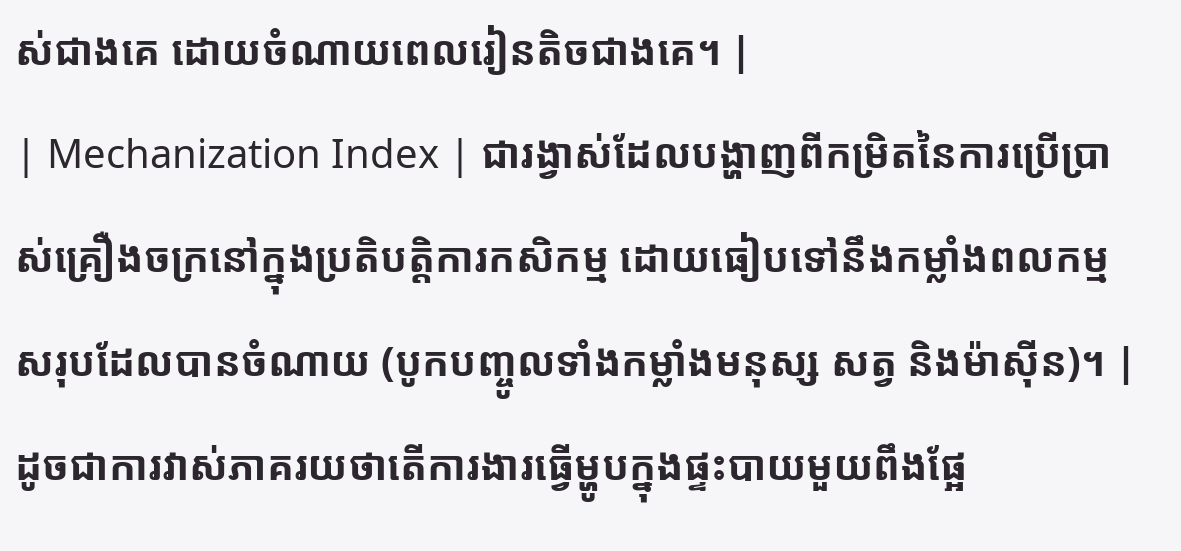ស់ជាងគេ ដោយចំណាយពេលរៀនតិចជាងគេ។ |
| Mechanization Index | ជារង្វាស់ដែលបង្ហាញពីកម្រិតនៃការប្រើប្រាស់គ្រឿងចក្រនៅក្នុងប្រតិបត្តិការកសិកម្ម ដោយធៀបទៅនឹងកម្លាំងពលកម្មសរុបដែលបានចំណាយ (បូកបញ្ចូលទាំងកម្លាំងមនុស្ស សត្វ និងម៉ាស៊ីន)។ | ដូចជាការវាស់ភាគរយថាតើការងារធ្វើម្ហូបក្នុងផ្ទះបាយមួយពឹងផ្អែ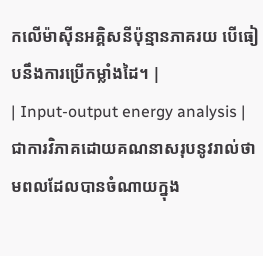កលើម៉ាស៊ីនអគ្គិសនីប៉ុន្មានភាគរយ បើធៀបនឹងការប្រើកម្លាំងដៃ។ |
| Input-output energy analysis | ជាការវិភាគដោយគណនាសរុបនូវរាល់ថាមពលដែលបានចំណាយក្នុង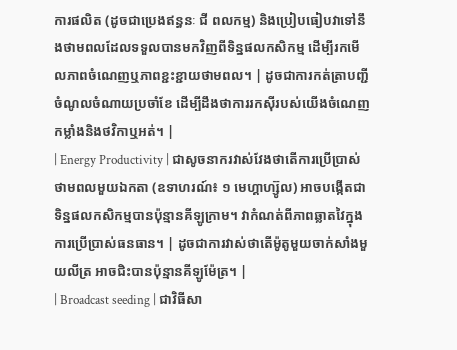ការផលិត (ដូចជាប្រេងឥន្ធនៈ ជី ពលកម្ម) និងប្រៀបធៀបវាទៅនឹងថាមពលដែលទទួលបានមកវិញពីទិន្នផលកសិកម្ម ដើម្បីរកមើលភាពចំណេញឬភាពខ្ជះខ្ជាយថាមពល។ | ដូចជាការកត់ត្រាបញ្ជីចំណូលចំណាយប្រចាំខែ ដើម្បីដឹងថាការរកស៊ីរបស់យើងចំណេញកម្លាំងនិងថវិកាឬអត់។ |
| Energy Productivity | ជាសូចនាករវាស់វែងថាតើការប្រើប្រាស់ថាមពលមួយឯកតា (ឧទាហរណ៍៖ ១ មេហ្គាហ្ស៊ូល) អាចបង្កើតជាទិន្នផលកសិកម្មបានប៉ុន្មានគីឡូក្រាម។ វាកំណត់ពីភាពឆ្លាតវៃក្នុងការប្រើប្រាស់ធនធាន។ | ដូចជាការវាស់ថាតើម៉ូតូមួយចាក់សាំងមួយលីត្រ អាចជិះបានប៉ុន្មានគីឡូម៉ែត្រ។ |
| Broadcast seeding | ជាវិធីសា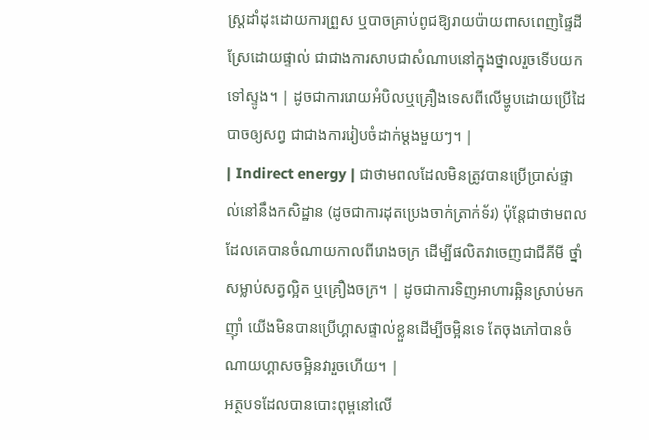ស្ត្រដាំដុះដោយការព្រួស ឬបាចគ្រាប់ពូជឱ្យរាយប៉ាយពាសពេញផ្ទៃដីស្រែដោយផ្ទាល់ ជាជាងការសាបជាសំណាបនៅក្នុងថ្នាលរួចទើបយកទៅស្ទូង។ | ដូចជាការរោយអំបិលឬគ្រឿងទេសពីលើម្ហូបដោយប្រើដៃបាចឲ្យសព្វ ជាជាងការរៀបចំដាក់ម្ដងមួយៗ។ |
| Indirect energy | ជាថាមពលដែលមិនត្រូវបានប្រើប្រាស់ផ្ទាល់នៅនឹងកសិដ្ឋាន (ដូចជាការដុតប្រេងចាក់ត្រាក់ទ័រ) ប៉ុន្តែជាថាមពលដែលគេបានចំណាយកាលពីរោងចក្រ ដើម្បីផលិតវាចេញជាជីគីមី ថ្នាំសម្លាប់សត្វល្អិត ឬគ្រឿងចក្រ។ | ដូចជាការទិញអាហារឆ្អិនស្រាប់មកញ៉ាំ យើងមិនបានប្រើហ្គាសផ្ទាល់ខ្លួនដើម្បីចម្អិនទេ តែចុងភៅបានចំណាយហ្គាសចម្អិនវារួចហើយ។ |
អត្ថបទដែលបានបោះពុម្ពនៅលើ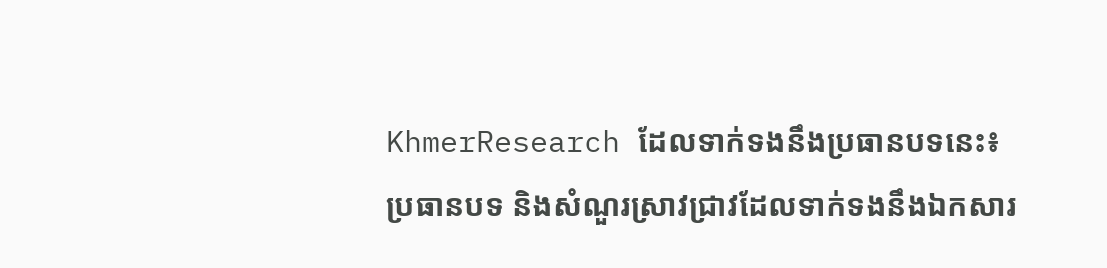KhmerResearch ដែលទាក់ទងនឹងប្រធានបទនេះ៖
ប្រធានបទ និងសំណួរស្រាវជ្រាវដែលទាក់ទងនឹងឯកសារ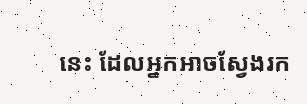នេះ ដែលអ្នកអាចស្វែងរក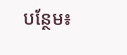បន្ថែម៖